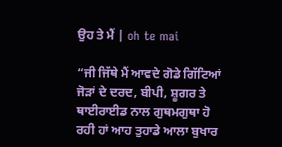ਉਹ ਤੇ ਮੈਂ | oh te mai

“ਜੀ ਜਿੱਥੇ ਮੈਂ ਆਵਦੇ ਗੋਡੇ ਗਿੱਟਿਆਂ ਜੋੜਾਂ ਦੇ ਦਰਦ, ਬੀਪੀ, ਸ਼ੂਗਰ ਤੇ ਥਾਈਰਾਈਡ ਨਾਲ ਗੁਥਮਗੁਥਾ ਹੋ ਰਹੀ ਹਾਂ ਆਹ ਤੁਹਾਡੇ ਆਲਾ ਬੁਖਾਰ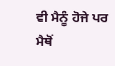ਵੀ ਮੈਨੂੰ ਹੋਜੇ ਪਰ ਮੈਥੋਂ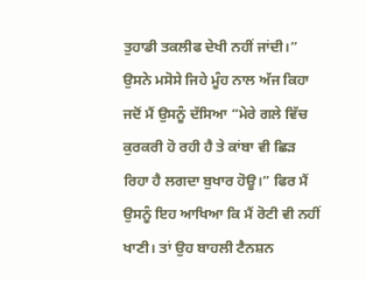ਤੁਹਾਡੀ ਤਕਲੀਫ ਦੇਖੀ ਨਹੀਂ ਜਾਂਦੀ।” ਉਸਨੇ ਮਸੋਸੇ ਜਿਹੇ ਮੂੰਹ ਨਾਲ ਅੱਜ ਕਿਹਾ ਜਦੋਂ ਮੈਂ ਉਸਨੂੰ ਦੱਸਿਆ “ਮੇਰੇ ਗਲੇ ਵਿੱਚ ਕੁਰਕਰੀ ਹੋ ਰਹੀ ਹੈ ਤੇ ਕਾਂਬਾ ਵੀ ਛਿੜ ਰਿਹਾ ਹੈ ਲਗਦਾ ਬੁਖਾਰ ਹੋਊ।” ਫਿਰ ਮੈਂ ਉਸਨੂੰ ਇਹ ਆਖਿਆ ਕਿ ਮੈਂ ਰੋਟੀ ਵੀ ਨਹੀਂ ਖਾਣੀ। ਤਾਂ ਉਹ ਬਾਹਲੀ ਟੈਨਸ਼ਨ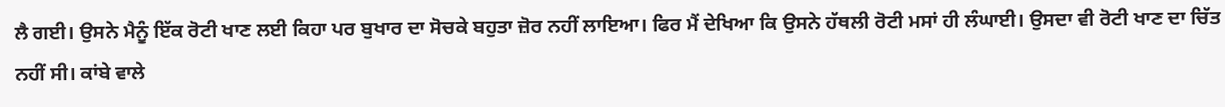ਲੈ ਗਈ। ਉਸਨੇ ਮੈਨੂੰ ਇੱਕ ਰੋਟੀ ਖਾਣ ਲਈ ਕਿਹਾ ਪਰ ਬੁਖਾਰ ਦਾ ਸੋਚਕੇ ਬਹੁਤਾ ਜ਼ੋਰ ਨਹੀਂ ਲਾਇਆ। ਫਿਰ ਮੈਂ ਦੇਖਿਆ ਕਿ ਉਸਨੇ ਹੱਥਲੀ ਰੋਟੀ ਮਸਾਂ ਹੀ ਲੰਘਾਈ। ਉਸਦਾ ਵੀ ਰੋਟੀ ਖਾਣ ਦਾ ਚਿੱਤ ਨਹੀਂ ਸੀ। ਕਾਂਬੇ ਵਾਲੇ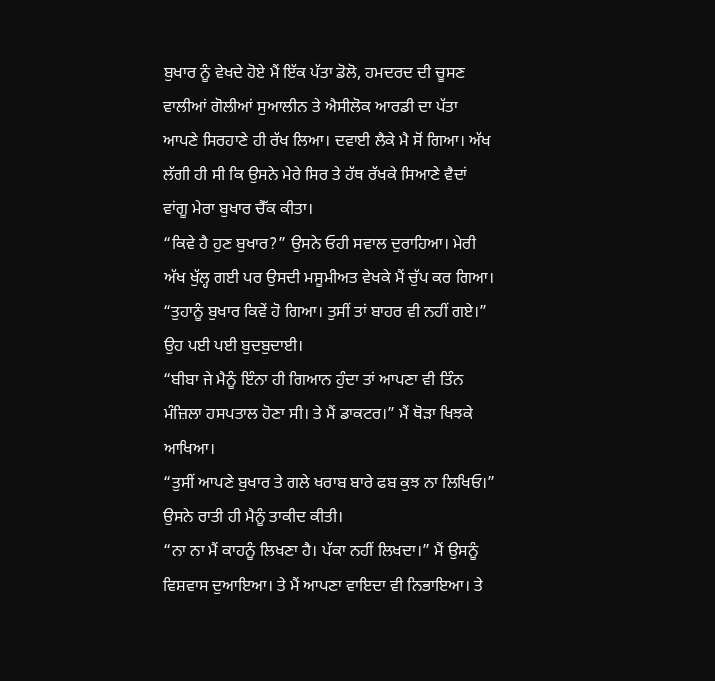ਬੁਖਾਰ ਨੂੰ ਵੇਖਦੇ ਹੋਏ ਮੈਂ ਇੱਕ ਪੱਤਾ ਡੋਲੋ, ਹਮਦਰਦ ਦੀ ਚੂਸਣ ਵਾਲੀਆਂ ਗੋਲੀਆਂ ਸੁਆਲੀਨ ਤੇ ਐਸੀਲੋਕ ਆਰਡੀ ਦਾ ਪੱਤਾ ਆਪਣੇ ਸਿਰਹਾਣੇ ਹੀ ਰੱਖ ਲਿਆ। ਦਵਾਈ ਲੈਕੇ ਮੈ ਸੋਂ ਗਿਆ। ਅੱਖ ਲੱਗੀ ਹੀ ਸੀ ਕਿ ਉਸਨੇ ਮੇਰੇ ਸਿਰ ਤੇ ਹੱਥ ਰੱਖਕੇ ਸਿਆਣੇ ਵੈਦਾਂ ਵਾਂਗੂ ਮੇਰਾ ਬੁਖਾਰ ਚੈੱਕ ਕੀਤਾ।
“ਕਿਵੇ ਹੈ ਹੁਣ ਬੁਖਾਰ?” ਉਸਨੇ ਓਹੀ ਸਵਾਲ ਦੁਰਾਹਿਆ। ਮੇਰੀ ਅੱਖ ਖੁੱਲ੍ਹ ਗਈ ਪਰ ਉਸਦੀ ਮਸੂਮੀਅਤ ਵੇਖਕੇ ਮੈਂ ਚੁੱਪ ਕਰ ਗਿਆ।
“ਤੁਹਾਨੂੰ ਬੁਖਾਰ ਕਿਵੇਂ ਹੋ ਗਿਆ। ਤੁਸੀਂ ਤਾਂ ਬਾਹਰ ਵੀ ਨਹੀਂ ਗਏ।” ਉਹ ਪਈ ਪਈ ਬੁਦਬੁਦਾਈ।
“ਬੀਬਾ ਜੇ ਮੈਨੂੰ ਇੰਨਾ ਹੀ ਗਿਆਨ ਹੁੰਦਾ ਤਾਂ ਆਪਣਾ ਵੀ ਤਿੰਨ ਮੰਜ਼ਿਲਾ ਹਸਪਤਾਲ ਹੋਣਾ ਸੀ। ਤੇ ਮੈਂ ਡਾਕਟਰ।” ਮੈਂ ਥੋੜਾ ਖਿਝਕੇ ਆਖਿਆ।
“ਤੁਸੀਂ ਆਪਣੇ ਬੁਖਾਰ ਤੇ ਗਲੇ ਖਰਾਬ ਬਾਰੇ ਫਬ ਕੁਝ ਨਾ ਲਿਖਿਓ।” ਉਸਨੇ ਰਾਤੀ ਹੀ ਮੈਨੂੰ ਤਾਕੀਦ ਕੀਤੀ।
“ਨਾ ਨਾ ਮੈਂ ਕਾਹਨੂੰ ਲਿਖਣਾ ਹੈ। ਪੱਕਾ ਨਹੀਂ ਲਿਖਦਾ।” ਮੈਂ ਉਸਨੂੰ ਵਿਸ਼ਵਾਸ ਦੁਆਇਆ। ਤੇ ਮੈਂ ਆਪਣਾ ਵਾਇਦਾ ਵੀ ਨਿਭਾਇਆ। ਤੇ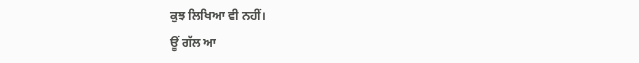ਕੁਝ ਲਿਖਿਆ ਵੀ ਨਹੀਂ।
ਊਂ ਗੱਲ ਆ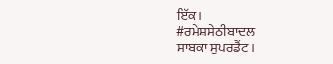ਇੱਕ।
#ਰਮੇਸ਼ਸੇਠੀਬਾਦਲ
ਸਾਬਕਾ ਸੁਪਰਡੈਂਟ।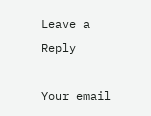Leave a Reply

Your email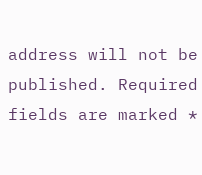address will not be published. Required fields are marked *